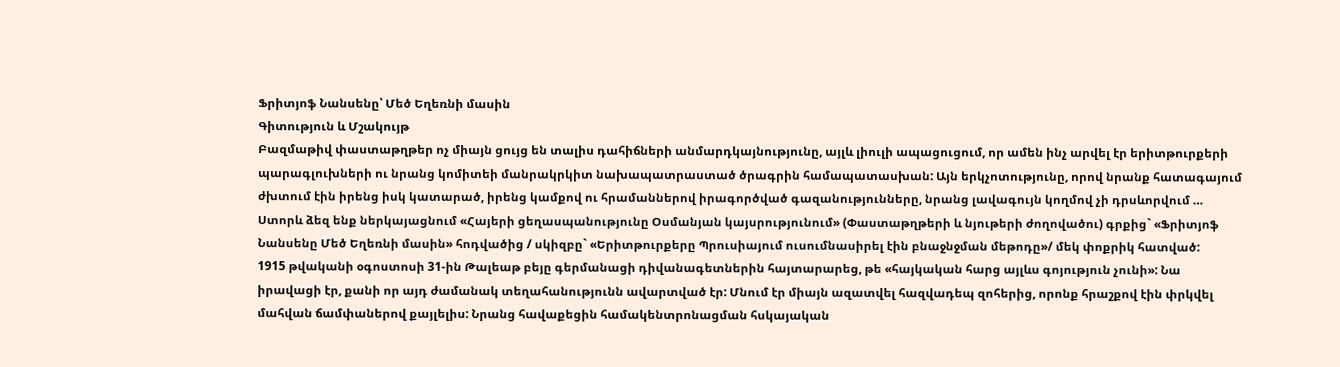Ֆրիտյոֆ Նանսենը՝ Մեծ Եղեռնի մասին
Գիտություն և Մշակույթ
Բազմաթիվ փաստաթղթեր ոչ միայն ցույց են տալիս դահիճների անմարդկայնությունը, այլև լիուլի ապացուցում, որ ամեն ինչ արվել էր երիտթուրքերի պարագլուխների ու նրանց կոմիտեի մանրակրկիտ նախապատրաստած ծրագրին համապատասխան: Այն երկչոտությունը, որով նրանք հատագայում ժխտում էին իրենց իսկ կատարած, իրենց կամքով ու հրամաններով իրագործված գազանությունները, նրանց լավագույն կողմով չի դրսևորվում …
Ստորև ձեզ ենք ներկայացնում «Հայերի ցեղասպանությունը Օսմանյան կայսրությունում» (Փաստաթղթերի և նյութերի ժողովածու) գրքից` «Ֆրիտյոֆ Նանսենը Մեծ Եղեռնի մասին» հոդվածից / սկիզբը` «Երիտթուրքերը Պրուսիայում ուսումնասիրել էին բնաջնջման մեթոդը»/ մեկ փոքրիկ հատված:
1915 թվականի օգոստոսի 31-ին Թալեաթ բեյը գերմանացի դիվանագետներին հայտարարեց, թե «հայկական հարց այլևս գոյություն չունի»: Նա իրավացի էր, քանի որ այդ ժամանակ տեղահանությունն ավարտված էր: Մնում էր միայն ազատվել հազվադեպ զոհերից, որոնք հրաշքով էին փրկվել մահվան ճամփաներով քայլելիս: Նրանց հավաքեցին համակենտրոնացման հսկայական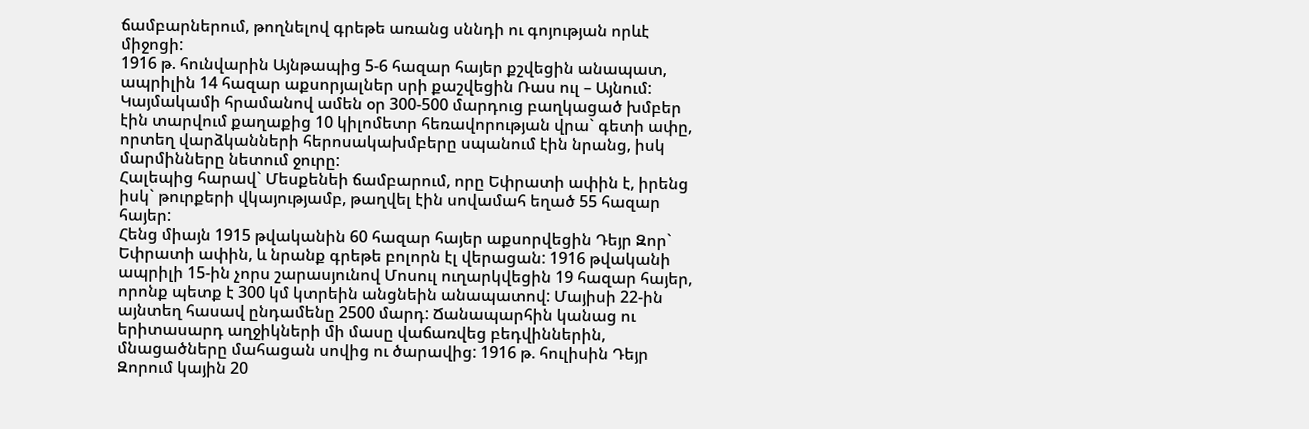ճամբարներում, թողնելով գրեթե առանց սննդի ու գոյության որևէ միջոցի:
1916 թ. հունվարին Այնթապից 5-6 հազար հայեր քշվեցին անապատ, ապրիլին 14 հազար աքսորյալներ սրի քաշվեցին Ռաս ուլ – Այնում: Կայմակամի հրամանով ամեն օր 300-500 մարդուց բաղկացած խմբեր էին տարվում քաղաքից 10 կիլոմետր հեռավորության վրա` գետի ափը, որտեղ վարձկանների հերոսակախմբերը սպանում էին նրանց, իսկ մարմինները նետում ջուրը:
Հալեպից հարավ` Մեսքենեի ճամբարում, որը Եփրատի ափին է, իրենց իսկ` թուրքերի վկայությամբ, թաղվել էին սովամահ եղած 55 հազար հայեր:
Հենց միայն 1915 թվականին 60 հազար հայեր աքսորվեցին Դեյր Զոր` Եփրատի ափին, և նրանք գրեթե բոլորն էլ վերացան: 1916 թվականի ապրիլի 15-ին չորս շարասյունով Մոսուլ ուղարկվեցին 19 հազար հայեր, որոնք պետք է 300 կմ կտրեին անցնեին անապատով: Մայիսի 22-ին այնտեղ հասավ ընդամենը 2500 մարդ: Ճանապարհին կանաց ու երիտասարդ աղջիկների մի մասը վաճառվեց բեդվիններին, մնացածները մահացան սովից ու ծարավից: 1916 թ. հուլիսին Դեյր Զորում կային 20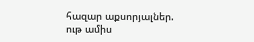հազար աքսորյալներ. ութ ամիս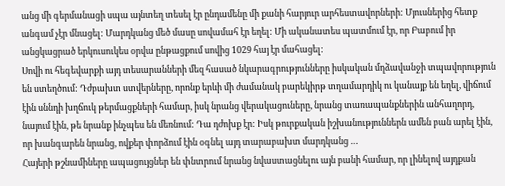անց մի գերմանացի սպա այնտեղ տեսել էր ընդամենը մի քանի հարյուր արհեստավորների: Մյուսներից հետք անգամ չէր մնացել: Մարդկանց մեծ մասը սովամահ էր եղել: Մի ականատես պատմում էր, որ Բաբում իր անցկացրած երկուսուկես օրվա ընթացքում սովից 1029 հայ էր մահացել:
Սովի ու հեգեվարքի այդ տեսարանների մեզ հասած նկարագրությունները իսկական մղձավանջի տպավորություն են ստեղծում: Դժբախտ ստվերները, որոնք երևի մի ժամանակ բարեկիրթ տղամարդիկ ու կանայք են եղել, վիճում էին սննդի խղճուկ թերմացքների համար, իսկ նրանց վերակացուները, նրանց տառապանքներին անհաղորդ, նայում էին, թե նրանք ինչպես են մեռնում: Դա դժոխք էր: Իսկ թուրքական իշխանություններն ամեն բան արել էին, որ խանգարեն նրանց, ովքեր փորձում էին օգնել այդ տարաբախտ մարդկանց …
Հայերի թշնամիները ապացույցներ են փնտրում նրանց նվաստացնելու այն բանի համար, որ լինելով այդքան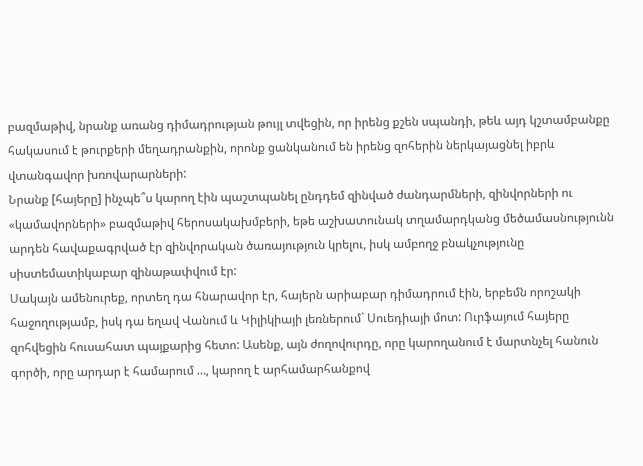բազմաթիվ, նրանք առանց դիմադրության թույլ տվեցին, որ իրենց քշեն սպանդի, թեև այդ կշտամբանքը հակասում է թուրքերի մեղադրանքին, որոնք ցանկանում են իրենց զոհերին ներկայացնել իբրև վտանգավոր խռովարարների:
Նրանք [հայերը] ինչպե՞ս կարող էին պաշտպանել ընդդեմ զինված ժանդարմների, զինվորների ու «կամավորների» բազմաթիվ հերոսակախմբերի, եթե աշխատունակ տղամարդկանց մեծամասնությունն արդեն հավաքագրված էր զինվորական ծառայություն կրելու, իսկ ամբողջ բնակչությունը սիստեմատիկաբար զինաթափվում էր:
Սակայն ամենուրեք, որտեղ դա հնարավոր էր, հայերն արիաբար դիմադրում էին, երբեմն որոշակի հաջողությամբ, իսկ դա եղավ Վանում և Կիլիկիայի լեռներում` Սուեդիայի մոտ: Ուրֆայում հայերը զոհվեցին հուսահատ պայքարից հետո: Ասենք, այն ժողովուրդը, որը կարողանում է մարտնչել հանուն գործի, որը արդար է համարում …, կարող է արհամարհանքով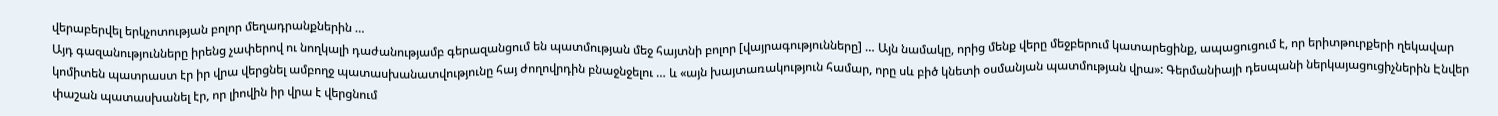վերաբերվել երկչոտության բոլոր մեղադրանքներին …
Այդ գազանությունները իրենց չափերով ու նողկալի դաժանությամբ գերազանցում են պատմության մեջ հայտնի բոլոր [վայրագությունները] … Այն նամակը, որից մենք վերը մեջբերում կատարեցինք, ապացուցում է, որ երիտթուրքերի ղեկավար կոմիտեն պատրաստ էր իր վրա վերցնել ամբողջ պատասխանատվությունը հայ ժողովրդին բնաջնջելու … և «այն խայտառակություն համար, որը սև բիծ կնետի օսմանյան պատմության վրա»: Գերմանիայի դեսպանի ներկայացուցիչներին Էնվեր փաշան պատասխանել էր, որ լիովին իր վրա է վերցնում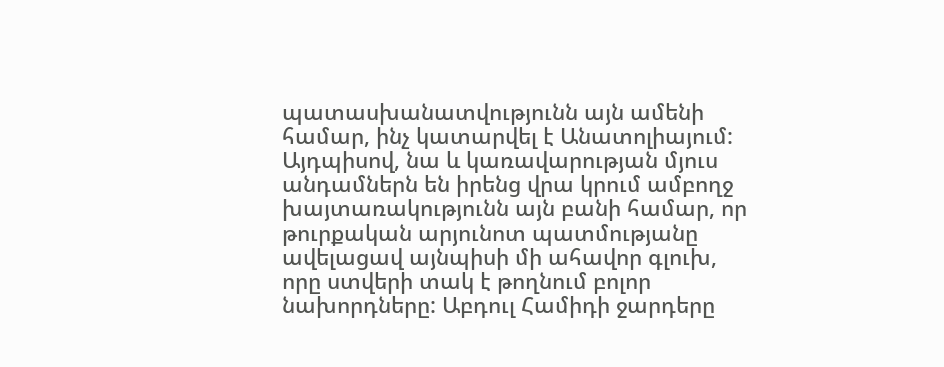պատասխանատվությունն այն ամենի համար, ինչ կատարվել է Անատոլիայում: Այդպիսով, նա և կառավարության մյուս անդամներն են իրենց վրա կրում ամբողջ խայտառակությունն այն բանի համար, որ թուրքական արյունոտ պատմությանը ավելացավ այնպիսի մի ահավոր գլուխ, որը ստվերի տակ է թողնում բոլոր նախորդները: Աբդուլ Համիդի ջարդերը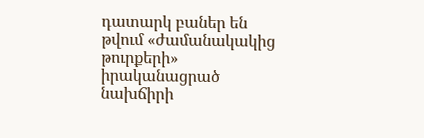դատարկ բաներ են թվում «ժամանակակից թուրքերի» իրականացրած նախճիրի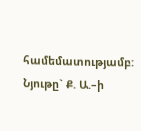համեմատությամբ:
Նյութը` Ք. Ա.–ի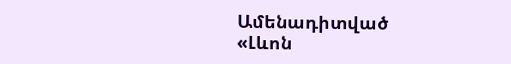Ամենադիտված
«Լևոն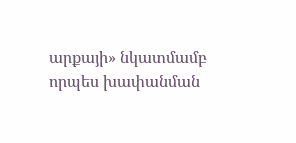արքայի» նկատմամբ որպես խափանման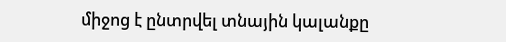միջոց է ընտրվել տնային կալանքը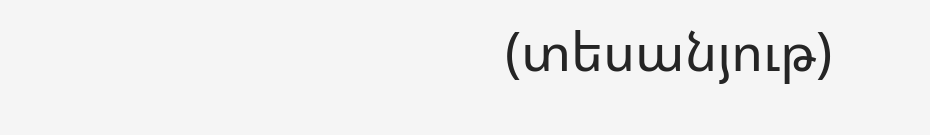(տեսանյութ)